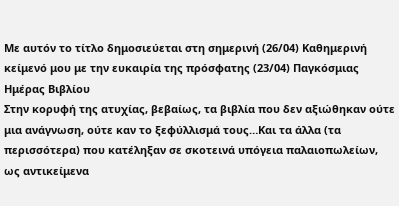Με αυτόν το τίτλο δημοσιεύεται στη σημερινή (26/04) Καθημερινή κείμενό μου με την ευκαιρία της πρόσφατης (23/04) Παγκόσμιας Ημέρας Βιβλίου
Στην κορυφή της ατυχίας, βεβαίως, τα βιβλία που δεν αξιώθηκαν ούτε μια ανάγνωση, ούτε καν το ξεφύλλισμά τους…Και τα άλλα (τα περισσότερα) που κατέληξαν σε σκοτεινά υπόγεια παλαιοπωλείων, ως αντικείμενα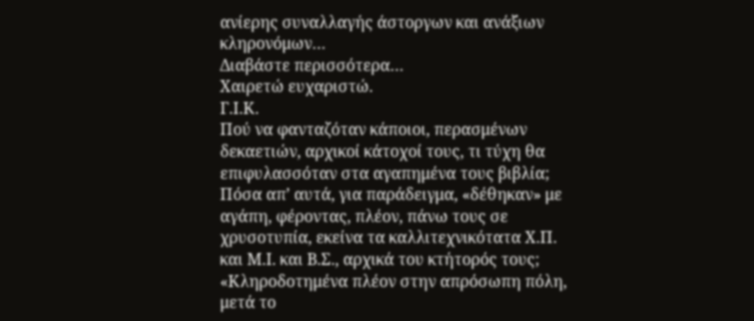ανίερης συναλλαγής άστοργων και ανάξιων κληρονόμων…
Διαβάστε περισσότερα…
Χαιρετώ ευχαριστώ.
Γ.Ι.Κ.
Πού να φανταζόταν κάποιοι, περασμένων δεκαετιών, αρχικοί κάτοχοί τους, τι τύχη θα επιφυλασσόταν στα αγαπημένα τους βιβλία; Πόσα απ’ αυτά, για παράδειγμα, «δέθηκαν» με αγάπη, φέροντας, πλέον, πάνω τους σε χρυσοτυπία, εκείνα τα καλλιτεχνικότατα Χ.Π. και Μ.Ι. και Β.Σ., αρχικά του κτήτορός τους;
«Κληροδοτημένα πλέον στην απρόσωπη πόλη, μετά το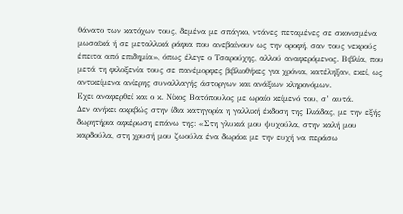θάνατο των κατόχων τους, δεμένα με σπάγκο, ντάνες πεταμένες σε σκονισμένα μωσαϊκά ή σε μεταλλικά ράφια που ανεβαίνουν ως την οροφή, σαν τους νεκρούς έπειτα από επιδημία», όπως έλεγε ο Τσαρούχης, αλλού αναφερόμενος. Βιβλία, που μετά τη φιλοξενία τους σε πανέμορφες βιβλιοθήκες για χρόνια, κατέληξαν, εκεί, ως αντικείμενα ανίερης συναλλαγής άστοργων και ανάξιων κληρονόμων.
Εχει αναφερθεί και ο κ. Νίκος Βατόπουλος με ωραίο κείμενό του, σ’ αυτά.
Δεν ανήκει ακριβώς στην ίδια κατηγορία η γαλλική έκδοση της Ιλιάδας, με την εξής δωρητήρια αφιέρωση επάνω της: «Στη γλυκιά μου ψυχούλα, στην καλή μου καρδούλα, στη χρυσή μου ζωούλα ένα δωράκι με την ευχή να περάσω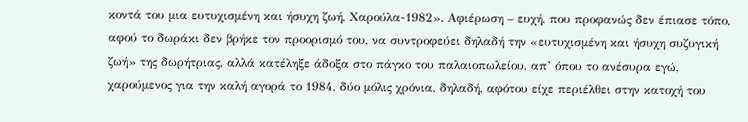κοντά του μια ευτυχισμένη και ήσυχη ζωή, Χαρούλα‐1982». Αφιέρωση – ευχή, που προφανώς δεν έπιασε τόπο, αφού το δωράκι δεν βρήκε τον προορισμό του, να συντροφεύει δηλαδή την «ευτυχισμένη και ήσυχη συζυγική ζωή» της δωρήτριας, αλλά κατέληξε άδοξα στο πάγκο του παλαιοπωλείου, απ’ όπου το ανέσυρα εγώ, χαρούμενος για την καλή αγορά το 1984, δύο μόλις χρόνια, δηλαδή, αφότου είχε περιέλθει στην κατοχή του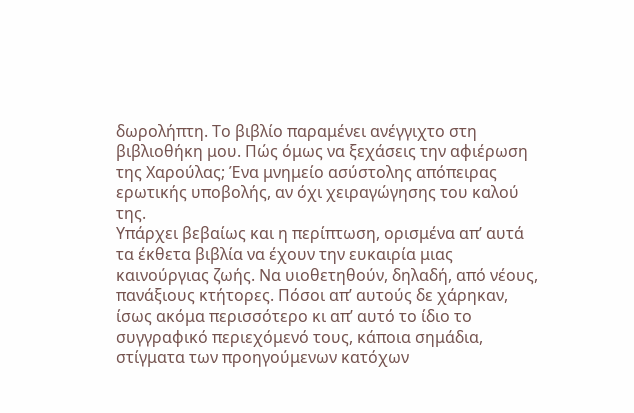δωρολήπτη. Το βιβλίο παραμένει ανέγγιχτο στη βιβλιοθήκη μου. Πώς όμως να ξεχάσεις την αφιέρωση της Χαρούλας; Ένα μνημείο ασύστολης απόπειρας ερωτικής υποβολής, αν όχι χειραγώγησης του καλού της.
Υπάρχει βεβαίως και η περίπτωση, ορισμένα απ’ αυτά τα έκθετα βιβλία να έχουν την ευκαιρία μιας καινούργιας ζωής. Να υιοθετηθούν, δηλαδή, από νέους, πανάξιους κτήτορες. Πόσοι απ’ αυτούς δε χάρηκαν, ίσως ακόμα περισσότερο κι απ’ αυτό το ίδιο το συγγραφικό περιεχόμενό τους, κάποια σημάδια, στίγματα των προηγούμενων κατόχων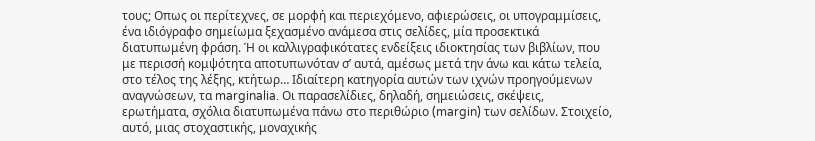τους; Οπως οι περίτεχνες, σε μορφή και περιεχόμενο, αφιερώσεις, οι υπογραμμίσεις, ένα ιδιόγραφο σημείωμα ξεχασμένο ανάμεσα στις σελίδες, μία προσεκτικά διατυπωμένη φράση. Ή οι καλλιγραφικότατες ενδείξεις ιδιοκτησίας των βιβλίων, που με περισσή κομψότητα αποτυπωνόταν σ’ αυτά, αμέσως μετά την άνω και κάτω τελεία, στο τέλος της λέξης, κτήτωρ… Ιδιαίτερη κατηγορία αυτών των ιχνών προηγούμενων αναγνώσεων, τα marginalia. Οι παρασελίδιες, δηλαδή, σημειώσεις, σκέψεις, ερωτήματα, σχόλια διατυπωμένα πάνω στο περιθώριο (margin) των σελίδων. Στοιχείο, αυτό, μιας στοχαστικής, μοναχικής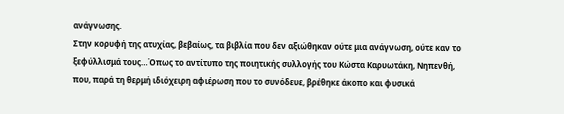ανάγνωσης.
Στην κορυφή της ατυχίας, βεβαίως, τα βιβλία που δεν αξιώθηκαν ούτε μια ανάγνωση, ούτε καν το ξεφύλλισμά τους…Όπως το αντίτυπο της ποιητικής συλλογής του Κώστα Καρυωτάκη, Νηπενθή, που, παρά τη θερμή ιδιόχειρη αφιέρωση που το συνόδευε, βρέθηκε άκοπο και φυσικά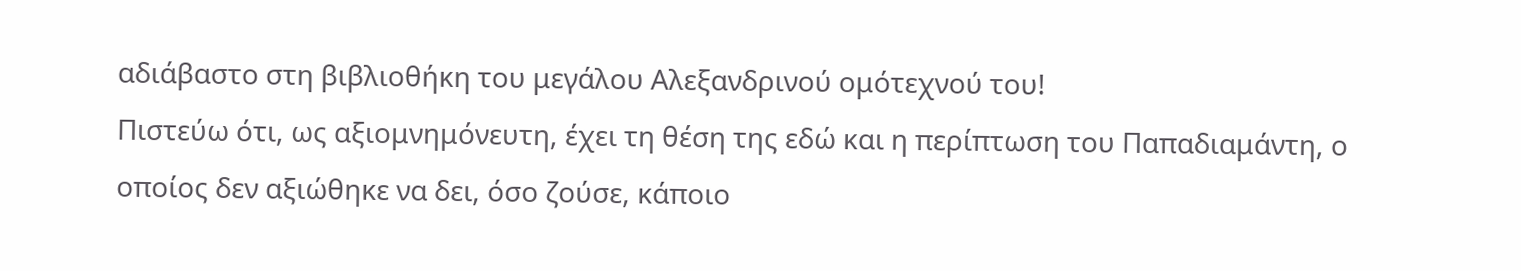αδιάβαστο στη βιβλιοθήκη του μεγάλου Αλεξανδρινού ομότεχνού του!
Πιστεύω ότι, ως αξιομνημόνευτη, έχει τη θέση της εδώ και η περίπτωση του Παπαδιαμάντη, ο οποίος δεν αξιώθηκε να δει, όσο ζούσε, κάποιο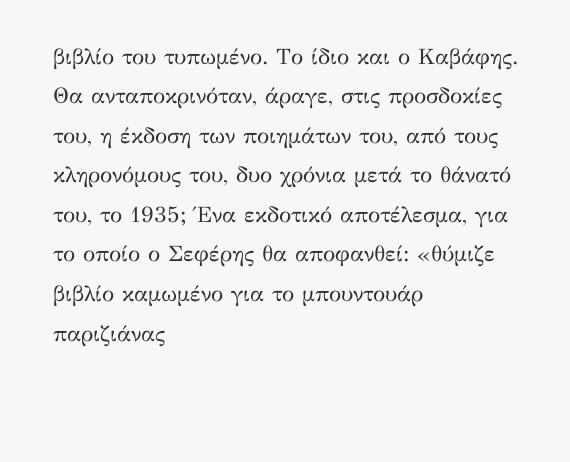βιβλίο του τυπωμένο. Το ίδιο και ο Καβάφης.
Θα ανταποκρινόταν, άραγε, στις προσδοκίες του, η έκδοση των ποιημάτων του, από τους κληρονόμους του, δυο χρόνια μετά το θάνατό του, το 1935; Ένα εκδοτικό αποτέλεσμα, για το οποίο ο Σεφέρης θα αποφανθεί: «θύμιζε βιβλίο καμωμένο για το μπουντουάρ παριζιάνας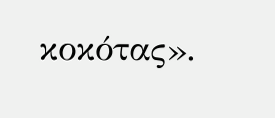κοκότας».